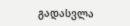გადასვლა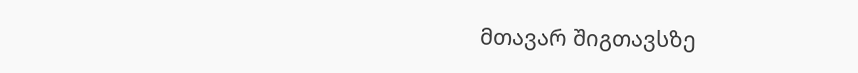მთავარ შიგთავსზე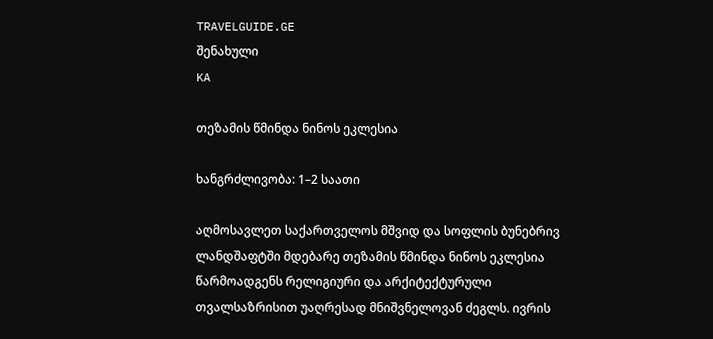TRAVELGUIDE.GE
შენახული
KA

თეზამის წმინდა ნინოს ეკლესია

ხანგრძლივობა: 1–2 საათი

აღმოსავლეთ საქართველოს მშვიდ და სოფლის ბუნებრივ ლანდშაფტში მდებარე თეზამის წმინდა ნინოს ეკლესია წარმოადგენს რელიგიური და არქიტექტურული თვალსაზრისით უაღრესად მნიშვნელოვან ძეგლს. ივრის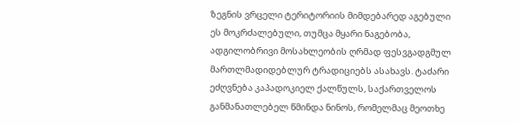ზეგნის ვრცელი ტერიტორიის მიმდებარედ აგებული ეს მოკრძალებული, თუმცა მყარი ნაგებობა, ადგილობრივი მოსახლეობის ღრმად ფესვგადგმულ მართლმადიდებლურ ტრადიციებს ასახავს. ტაძარი ეძღვნება კაპადოკიელ ქალწულს, საქართველოს განმანათლებელ წმინდა ნინოს, რომელმაც მეოთხე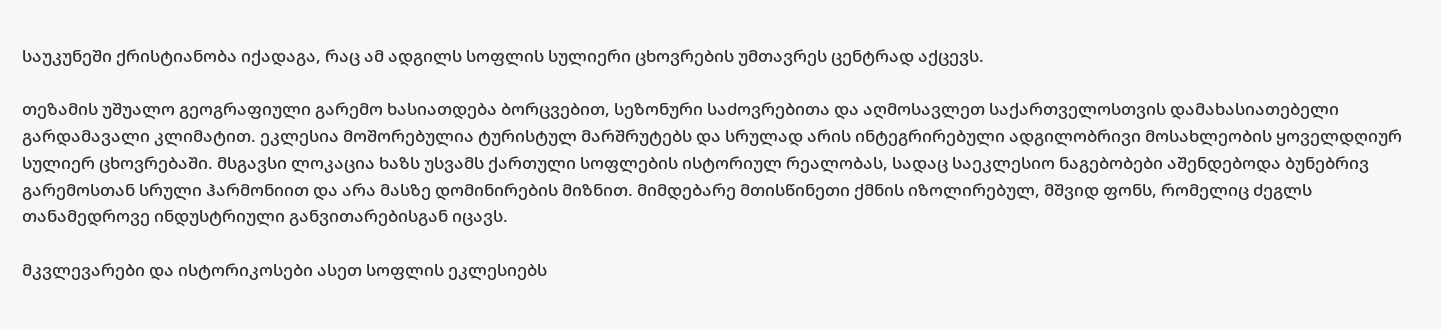საუკუნეში ქრისტიანობა იქადაგა, რაც ამ ადგილს სოფლის სულიერი ცხოვრების უმთავრეს ცენტრად აქცევს.

თეზამის უშუალო გეოგრაფიული გარემო ხასიათდება ბორცვებით, სეზონური საძოვრებითა და აღმოსავლეთ საქართველოსთვის დამახასიათებელი გარდამავალი კლიმატით. ეკლესია მოშორებულია ტურისტულ მარშრუტებს და სრულად არის ინტეგრირებული ადგილობრივი მოსახლეობის ყოველდღიურ სულიერ ცხოვრებაში. მსგავსი ლოკაცია ხაზს უსვამს ქართული სოფლების ისტორიულ რეალობას, სადაც საეკლესიო ნაგებობები აშენდებოდა ბუნებრივ გარემოსთან სრული ჰარმონიით და არა მასზე დომინირების მიზნით. მიმდებარე მთისწინეთი ქმნის იზოლირებულ, მშვიდ ფონს, რომელიც ძეგლს თანამედროვე ინდუსტრიული განვითარებისგან იცავს.

მკვლევარები და ისტორიკოსები ასეთ სოფლის ეკლესიებს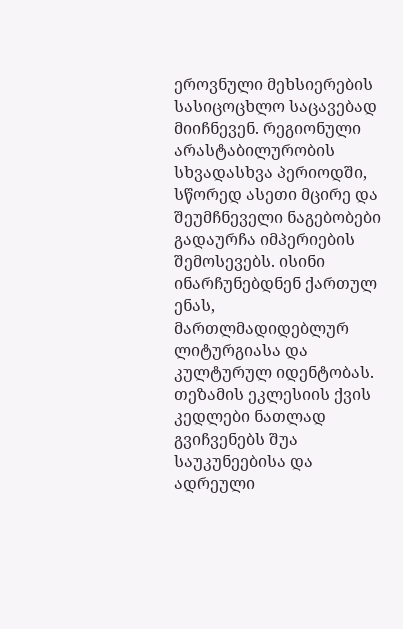ეროვნული მეხსიერების სასიცოცხლო საცავებად მიიჩნევენ. რეგიონული არასტაბილურობის სხვადასხვა პერიოდში, სწორედ ასეთი მცირე და შეუმჩნეველი ნაგებობები გადაურჩა იმპერიების შემოსევებს. ისინი ინარჩუნებდნენ ქართულ ენას, მართლმადიდებლურ ლიტურგიასა და კულტურულ იდენტობას. თეზამის ეკლესიის ქვის კედლები ნათლად გვიჩვენებს შუა საუკუნეებისა და ადრეული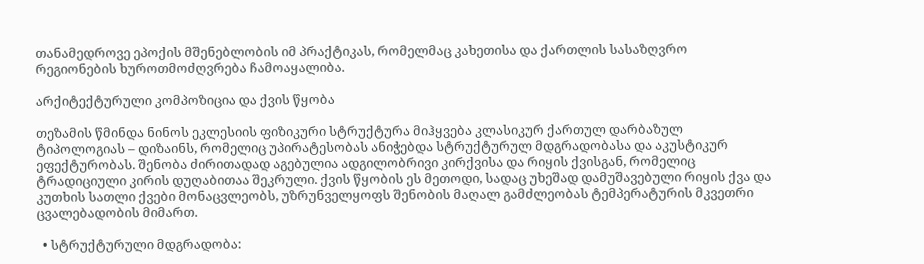თანამედროვე ეპოქის მშენებლობის იმ პრაქტიკას, რომელმაც კახეთისა და ქართლის სასაზღვრო რეგიონების ხუროთმოძღვრება ჩამოაყალიბა.

არქიტექტურული კომპოზიცია და ქვის წყობა

თეზამის წმინდა ნინოს ეკლესიის ფიზიკური სტრუქტურა მიჰყვება კლასიკურ ქართულ დარბაზულ ტიპოლოგიას – დიზაინს, რომელიც უპირატესობას ანიჭებდა სტრუქტურულ მდგრადობასა და აკუსტიკურ ეფექტურობას. შენობა ძირითადად აგებულია ადგილობრივი კირქვისა და რიყის ქვისგან, რომელიც ტრადიციული კირის დუღაბითაა შეკრული. ქვის წყობის ეს მეთოდი, სადაც უხეშად დამუშავებული რიყის ქვა და კუთხის სათლი ქვები მონაცვლეობს, უზრუნველყოფს შენობის მაღალ გამძლეობას ტემპერატურის მკვეთრი ცვალებადობის მიმართ.

  • სტრუქტურული მდგრადობა: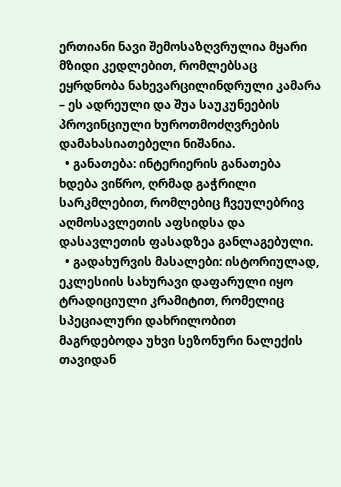ერთიანი ნავი შემოსაზღვრულია მყარი მზიდი კედლებით, რომლებსაც ეყრდნობა ნახევარცილინდრული კამარა – ეს ადრეული და შუა საუკუნეების პროვინციული ხუროთმოძღვრების დამახასიათებელი ნიშანია.
  • განათება: ინტერიერის განათება ხდება ვიწრო, ღრმად გაჭრილი სარკმლებით, რომლებიც ჩვეულებრივ აღმოსავლეთის აფსიდსა და დასავლეთის ფასადზეა განლაგებული.
  • გადახურვის მასალები: ისტორიულად, ეკლესიის სახურავი დაფარული იყო ტრადიციული კრამიტით, რომელიც სპეციალური დახრილობით მაგრდებოდა უხვი სეზონური ნალექის თავიდან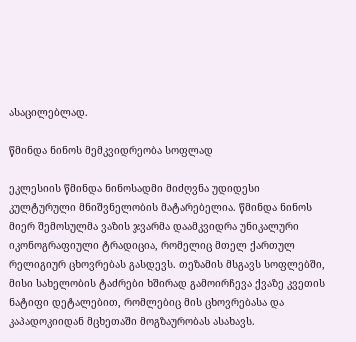ასაცილებლად.

წმინდა ნინოს მემკვიდრეობა სოფლად

ეკლესიის წმინდა ნინოსადმი მიძღვნა უდიდესი კულტურული მნიშვნელობის მატარებელია. წმინდა ნინოს მიერ შემოსულმა ვაზის ჯვარმა დაამკვიდრა უნიკალური იკონოგრაფიული ტრადიცია, რომელიც მთელ ქართულ რელიგიურ ცხოვრებას გასდევს. თეზამის მსგავს სოფლებში, მისი სახელობის ტაძრები ხშირად გამოირჩევა ქვაზე კვეთის ნატიფი დეტალებით, რომლებიც მის ცხოვრებასა და კაპადოკიიდან მცხეთაში მოგზაურობას ასახავს.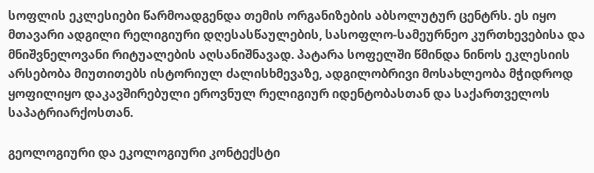სოფლის ეკლესიები წარმოადგენდა თემის ორგანიზების აბსოლუტურ ცენტრს. ეს იყო მთავარი ადგილი რელიგიური დღესასწაულების, სასოფლო-სამეურნეო კურთხევებისა და მნიშვნელოვანი რიტუალების აღსანიშნავად. პატარა სოფელში წმინდა ნინოს ეკლესიის არსებობა მიუთითებს ისტორიულ ძალისხმევაზე, ადგილობრივი მოსახლეობა მჭიდროდ ყოფილიყო დაკავშირებული ეროვნულ რელიგიურ იდენტობასთან და საქართველოს საპატრიარქოსთან.

გეოლოგიური და ეკოლოგიური კონტექსტი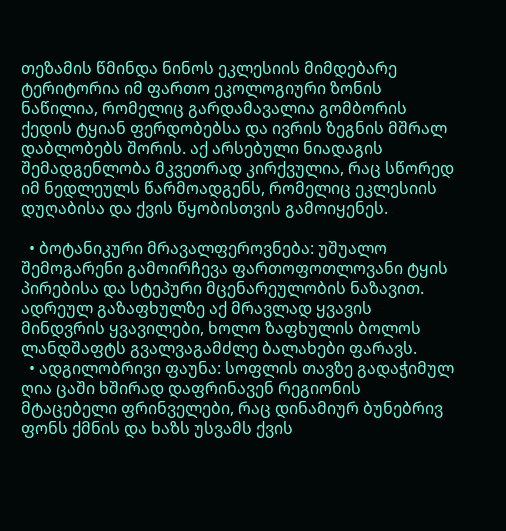თეზამის წმინდა ნინოს ეკლესიის მიმდებარე ტერიტორია იმ ფართო ეკოლოგიური ზონის ნაწილია, რომელიც გარდამავალია გომბორის ქედის ტყიან ფერდობებსა და ივრის ზეგნის მშრალ დაბლობებს შორის. აქ არსებული ნიადაგის შემადგენლობა მკვეთრად კირქვულია, რაც სწორედ იმ ნედლეულს წარმოადგენს, რომელიც ეკლესიის დუღაბისა და ქვის წყობისთვის გამოიყენეს.

  • ბოტანიკური მრავალფეროვნება: უშუალო შემოგარენი გამოირჩევა ფართოფოთლოვანი ტყის პირებისა და სტეპური მცენარეულობის ნაზავით. ადრეულ გაზაფხულზე აქ მრავლად ყვავის მინდვრის ყვავილები, ხოლო ზაფხულის ბოლოს ლანდშაფტს გვალვაგამძლე ბალახები ფარავს.
  • ადგილობრივი ფაუნა: სოფლის თავზე გადაჭიმულ ღია ცაში ხშირად დაფრინავენ რეგიონის მტაცებელი ფრინველები, რაც დინამიურ ბუნებრივ ფონს ქმნის და ხაზს უსვამს ქვის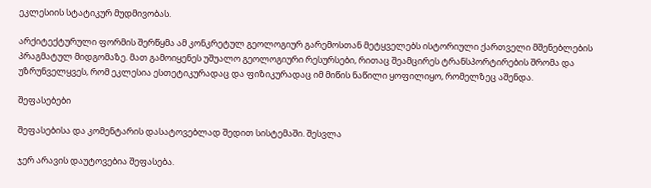ეკლესიის სტატიკურ მუდმივობას.

არქიტექტურული ფორმის შერწყმა ამ კონკრეტულ გეოლოგიურ გარემოსთან მეტყველებს ისტორიული ქართველი მშენებლების პრაგმატულ მიდგომაზე. მათ გამოიყენეს უშუალო გეოლოგიური რესურსები, რითაც შეამცირეს ტრანსპორტირების შრომა და უზრუნველყვეს, რომ ეკლესია ესთეტიკურადაც და ფიზიკურადაც იმ მიწის ნაწილი ყოფილიყო, რომელზეც აშენდა.

შეფასებები

შეფასებისა და კომენტარის დასატოვებლად შედით სისტემაში. შესვლა

ჯერ არავის დაუტოვებია შეფასება.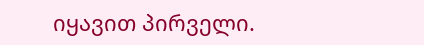იყავით პირველი.